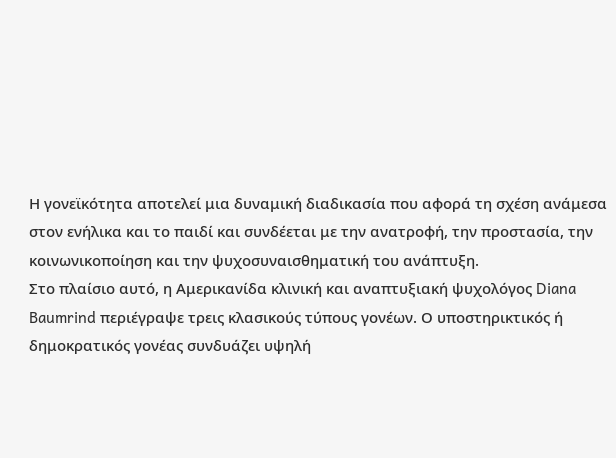Η γονεϊκότητα αποτελεί μια δυναμική διαδικασία που αφορά τη σχέση ανάμεσα στον ενήλικα και το παιδί και συνδέεται με την ανατροφή, την προστασία, την κοινωνικοποίηση και την ψυχοσυναισθηματική του ανάπτυξη.
Στο πλαίσιο αυτό, η Αμερικανίδα κλινική και αναπτυξιακή ψυχολόγος Diana Baumrind περιέγραψε τρεις κλασικούς τύπους γονέων. Ο υποστηρικτικός ή δημοκρατικός γονέας συνδυάζει υψηλή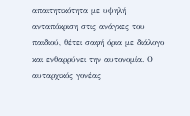απαιτητικότητα με υψηλή ανταπόκριση στις ανάγκες του παιδιού, θέτει σαφή όρια με διάλογο και ενθαρρύνει την αυτονομία. Ο αυταρχικός γονέας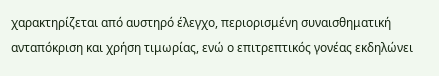χαρακτηρίζεται από αυστηρό έλεγχο, περιορισμένη συναισθηματική ανταπόκριση και χρήση τιμωρίας, ενώ ο επιτρεπτικός γονέας εκδηλώνει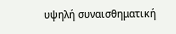υψηλή συναισθηματική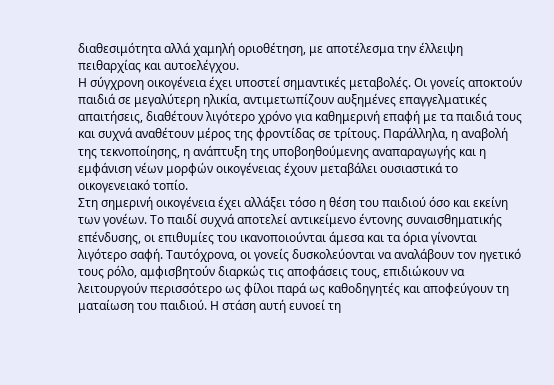διαθεσιμότητα αλλά χαμηλή οριοθέτηση, με αποτέλεσμα την έλλειψη πειθαρχίας και αυτοελέγχου.
Η σύγχρονη οικογένεια έχει υποστεί σημαντικές μεταβολές. Οι γονείς αποκτούν παιδιά σε μεγαλύτερη ηλικία, αντιμετωπίζουν αυξημένες επαγγελματικές απαιτήσεις, διαθέτουν λιγότερο χρόνο για καθημερινή επαφή με τα παιδιά τους και συχνά αναθέτουν μέρος της φροντίδας σε τρίτους. Παράλληλα, η αναβολή της τεκνοποίησης, η ανάπτυξη της υποβοηθούμενης αναπαραγωγής και η εμφάνιση νέων μορφών οικογένειας έχουν μεταβάλει ουσιαστικά το οικογενειακό τοπίο.
Στη σημερινή οικογένεια έχει αλλάξει τόσο η θέση του παιδιού όσο και εκείνη των γονέων. Το παιδί συχνά αποτελεί αντικείμενο έντονης συναισθηματικής επένδυσης, οι επιθυμίες του ικανοποιούνται άμεσα και τα όρια γίνονται λιγότερο σαφή. Ταυτόχρονα, οι γονείς δυσκολεύονται να αναλάβουν τον ηγετικό τους ρόλο, αμφισβητούν διαρκώς τις αποφάσεις τους, επιδιώκουν να λειτουργούν περισσότερο ως φίλοι παρά ως καθοδηγητές και αποφεύγουν τη ματαίωση του παιδιού. Η στάση αυτή ευνοεί τη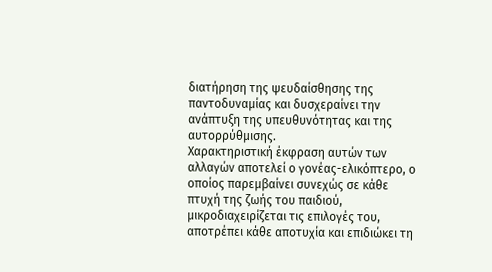διατήρηση της ψευδαίσθησης της παντοδυναμίας και δυσχεραίνει την ανάπτυξη της υπευθυνότητας και της αυτορρύθμισης.
Χαρακτηριστική έκφραση αυτών των αλλαγών αποτελεί ο γονέας-ελικόπτερο, ο οποίος παρεμβαίνει συνεχώς σε κάθε πτυχή της ζωής του παιδιού, μικροδιαχειρίζεται τις επιλογές του, αποτρέπει κάθε αποτυχία και επιδιώκει τη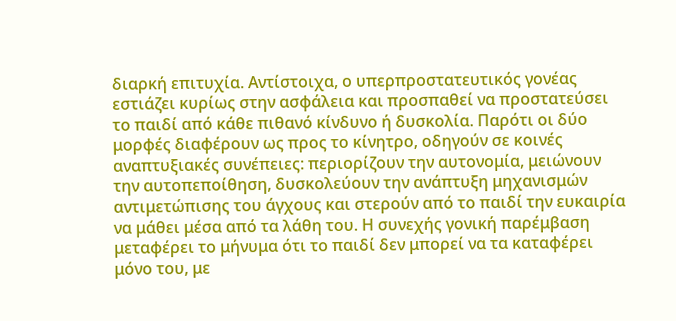διαρκή επιτυχία. Αντίστοιχα, ο υπερπροστατευτικός γονέας εστιάζει κυρίως στην ασφάλεια και προσπαθεί να προστατεύσει το παιδί από κάθε πιθανό κίνδυνο ή δυσκολία. Παρότι οι δύο μορφές διαφέρουν ως προς το κίνητρο, οδηγούν σε κοινές αναπτυξιακές συνέπειες: περιορίζουν την αυτονομία, μειώνουν την αυτοπεποίθηση, δυσκολεύουν την ανάπτυξη μηχανισμών αντιμετώπισης του άγχους και στερούν από το παιδί την ευκαιρία να μάθει μέσα από τα λάθη του. Η συνεχής γονική παρέμβαση μεταφέρει το μήνυμα ότι το παιδί δεν μπορεί να τα καταφέρει μόνο του, με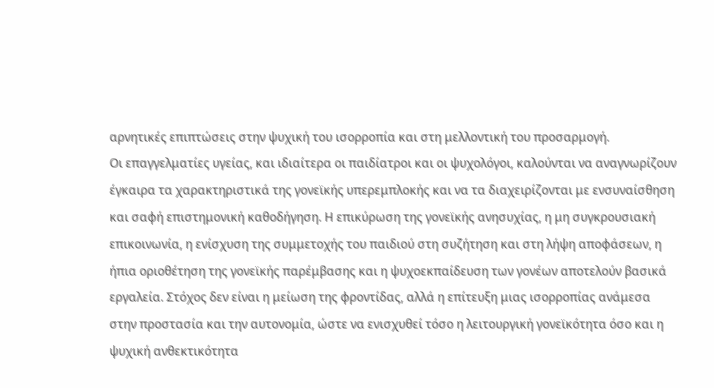αρνητικές επιπτώσεις στην ψυχική του ισορροπία και στη μελλοντική του προσαρμογή.
Οι επαγγελματίες υγείας, και ιδιαίτερα οι παιδίατροι και οι ψυχολόγοι, καλούνται να αναγνωρίζουν έγκαιρα τα χαρακτηριστικά της γονεϊκής υπερεμπλοκής και να τα διαχειρίζονται με ενσυναίσθηση και σαφή επιστημονική καθοδήγηση. Η επικύρωση της γονεϊκής ανησυχίας, η μη συγκρουσιακή επικοινωνία, η ενίσχυση της συμμετοχής του παιδιού στη συζήτηση και στη λήψη αποφάσεων, η ήπια οριοθέτηση της γονεϊκής παρέμβασης και η ψυχοεκπαίδευση των γονέων αποτελούν βασικά εργαλεία. Στόχος δεν είναι η μείωση της φροντίδας, αλλά η επίτευξη μιας ισορροπίας ανάμεσα στην προστασία και την αυτονομία, ώστε να ενισχυθεί τόσο η λειτουργική γονεϊκότητα όσο και η ψυχική ανθεκτικότητα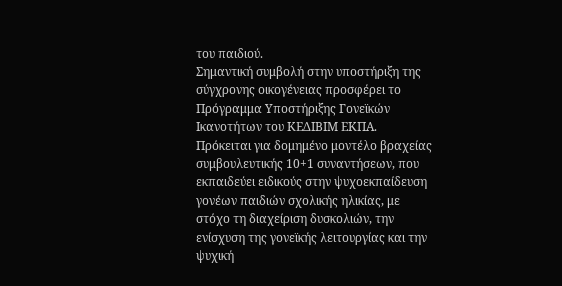του παιδιού.
Σημαντική συμβολή στην υποστήριξη της σύγχρονης οικογένειας προσφέρει το Πρόγραμμα Υποστήριξης Γονεϊκών Ικανοτήτων του ΚΕΔΙΒΙΜ ΕΚΠΑ. Πρόκειται για δομημένο μοντέλο βραχείας συμβουλευτικής 10+1 συναντήσεων, που εκπαιδεύει ειδικούς στην ψυχοεκπαίδευση γονέων παιδιών σχολικής ηλικίας, με στόχο τη διαχείριση δυσκολιών, την ενίσχυση της γονεϊκής λειτουργίας και την ψυχική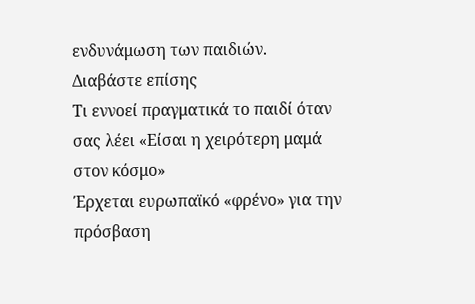ενδυνάμωση των παιδιών.
Διαβάστε επίσης
Τι εννοεί πραγματικά το παιδί όταν σας λέει «Είσαι η χειρότερη μαμά στον κόσμο»
Έρχεται ευρωπαϊκό «φρένο» για την πρόσβαση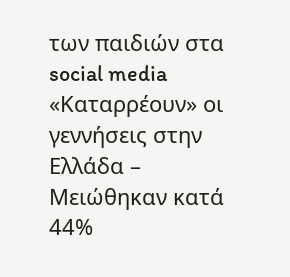των παιδιών στα social media
«Καταρρέουν» οι γεννήσεις στην Ελλάδα – Μειώθηκαν κατά 44%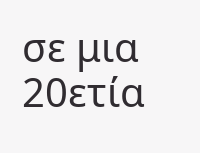σε μια 20ετία